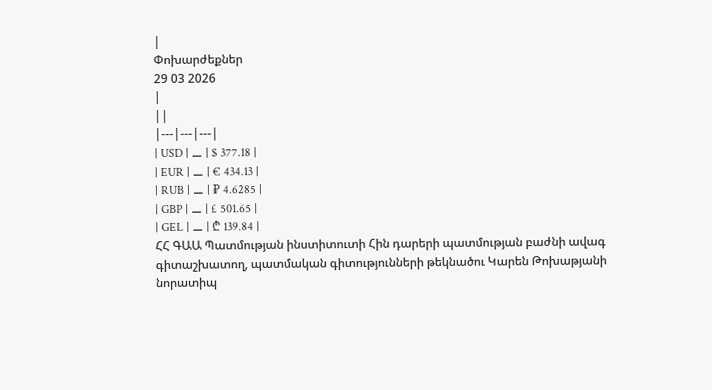|
Փոխարժեքներ
29 03 2026
|
||
|---|---|---|
| USD | ⚊ | $ 377.18 |
| EUR | ⚊ | € 434.13 |
| RUB | ⚊ | ₽ 4.6285 |
| GBP | ⚊ | £ 501.65 |
| GEL | ⚊ | ₾ 139.84 |
ՀՀ ԳԱԱ Պատմության ինստիտուտի Հին դարերի պատմության բաժնի ավագ գիտաշխատող, պատմական գիտությունների թեկնածու Կարեն Թոխաթյանի նորատիպ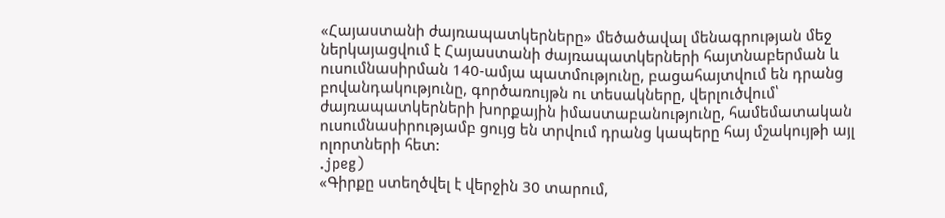«Հայաստանի ժայռապատկերները» մեծածավալ մենագրության մեջ ներկայացվում է Հայաստանի ժայռապատկերների հայտնաբերման և ուսումնասիրման 140-ամյա պատմությունը, բացահայտվում են դրանց բովանդակությունը, գործառույթն ու տեսակները, վերլուծվում՝ ժայռապատկերների խորքային իմաստաբանությունը, համեմատական ուսումնասիրությամբ ցույց են տրվում դրանց կապերը հայ մշակույթի այլ ոլորտների հետ:
.jpeg)
«Գիրքը ստեղծվել է վերջին 30 տարում,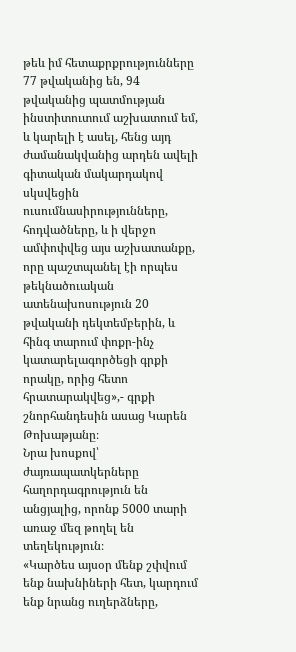թեև իմ հետաքրքրությունները 77 թվականից են, 94 թվականից պատմության ինստիտուտում աշխատում եմ, և կարելի է ասել, հենց այդ ժամանակվանից արդեն ավելի գիտական մակարդակով սկսվեցին ուսումնասիրությունները, հոդվածները, և ի վերջո ամփոփվեց այս աշխատանքը, որը պաշտպանել էի որպես թեկնածուական ատենախոսություն 20 թվականի դեկտեմբերին, և հինգ տարում փոքր-ինչ կատարելագործեցի գրքի որակը, որից հետո հրատարակվեց»,- գրքի շնորհանդեսին ասաց Կարեն Թոխաթյանը։
Նրա խոսքով՝ ժայռապատկերները հաղորդագրություն են անցյալից, որոնք 5000 տարի առաջ մեզ թողել են տեղեկություն։
«Կարծես այսօր մենք շփվում ենք նախնիների հետ, կարդում ենք նրանց ուղերձները,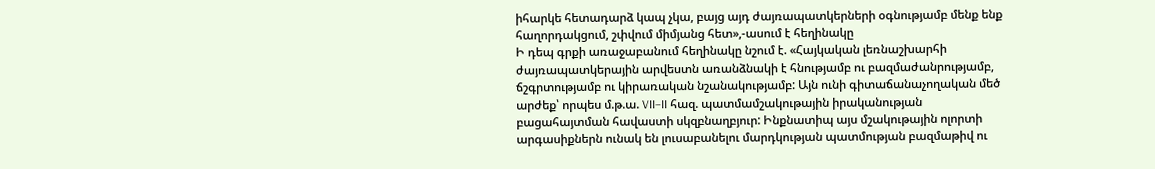իհարկե հետադարձ կապ չկա, բայց այդ ժայռապատկերների օգնությամբ մենք ենք հաղորդակցում, շփվում միմյանց հետ»,-ասում է հեղինակը
Ի դեպ գրքի առաջաբանում հեղինակը նշում է. «Հայկական լեռնաշխարհի ժայռապատկերային արվեստն առանձնակի է հնությամբ ու բազմաժանրությամբ, ճշգրտությամբ ու կիրառական նշանակությամբ: Այն ունի գիտաճանաչողական մեծ արժեք՝ որպես մ.թ.ա. VII–II հազ. պատմամշակութային իրականության բացահայտման հավաստի սկզբնաղբյուր: Ինքնատիպ այս մշակութային ոլորտի արգասիքներն ունակ են լուսաբանելու մարդկության պատմության բազմաթիվ ու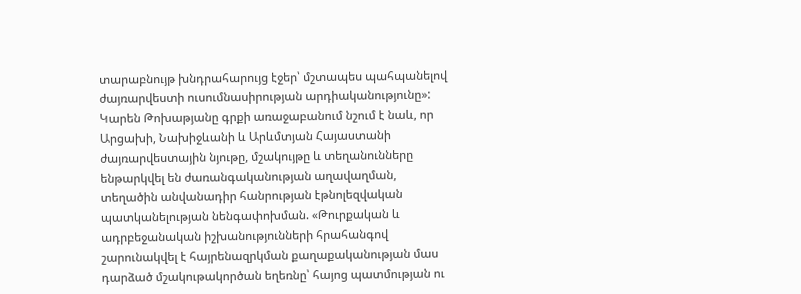տարաբնույթ խնդրահարույց էջեր՝ մշտապես պահպանելով ժայռարվեստի ուսումնասիրության արդիականությունը»:
Կարեն Թոխաթյանը գրքի առաջաբանում նշում է նաև, որ Արցախի, Նախիջևանի և Արևմտյան Հայաստանի ժայռարվեստային նյութը, մշակույթը և տեղանունները ենթարկվել են ժառանգականության աղավաղման, տեղածին անվանադիր հանրության էթնոլեզվական պատկանելության նենգափոխման. «Թուրքական և ադրբեջանական իշխանությունների հրահանգով շարունակվել է հայրենազրկման քաղաքականության մաս դարձած մշակութակործան եղեռնը՝ հայոց պատմության ու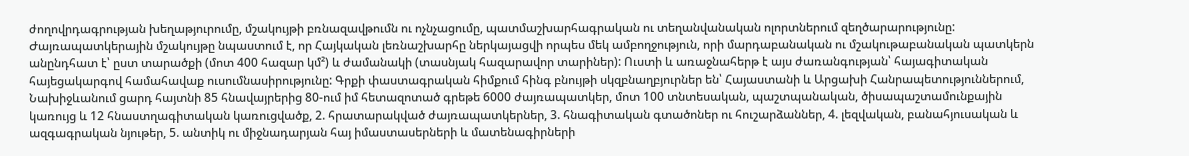ժողովրդագրության խեղաթյուրումը, մշակույթի բռնազավթումն ու ոչնչացումը, պատմաշխարհագրական ու տեղանվանական ոլորտներում զեղծարարությունը: Ժայռապատկերային մշակույթը նպաստում է, որ Հայկական լեռնաշխարհը ներկայացվի որպես մեկ ամբողջություն, որի մարդաբանական ու մշակութաբանական պատկերն անընդհատ է՝ ըստ տարածքի (մոտ 400 հազար կմ²) և ժամանակի (տասնյակ հազարավոր տարիներ): Ուստի և առաջնահերթ է այս ժառանգության՝ հայագիտական հայեցակարգով համահավաք ուսումնասիրությունը: Գրքի փաստագրական հիմքում հինգ բնույթի սկզբնաղբյուրներ են՝ Հայաստանի և Արցախի Հանրապետություններում, Նախիջևանում ցարդ հայտնի 85 հնավայրերից 80-ում իմ հետազոտած գրեթե 6000 ժայռապատկեր, մոտ 100 տնտեսական, պաշտպանական, ծիսապաշտամունքային կառույց և 12 հնաստղագիտական կառուցվածք, 2. հրատարակված ժայռապատկերներ, 3. հնագիտական գտածոներ ու հուշարձաններ, 4. լեզվական, բանահյուսական և ազգագրական նյութեր, 5. անտիկ ու միջնադարյան հայ իմաստասերների և մատենագիրների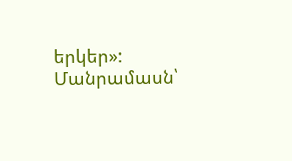երկեր»:
Մանրամասն՝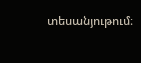տեսանյութում։